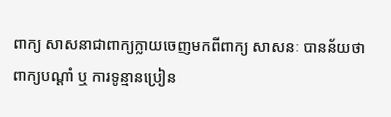ពាក្យ សាសនាជាពាក្យក្លាយចេញមកពីពាក្យ សាសនៈ បានន័យថា
ពាក្យបណ្ដាំ ឬ ការទូន្មានប្រៀន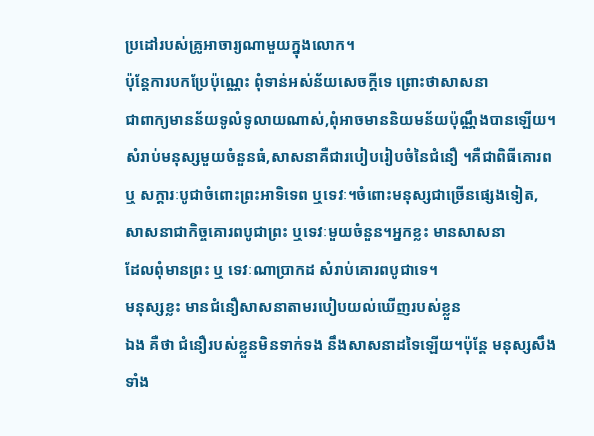ប្រដៅរបស់គ្រូអាចារ្យណាមួយក្នុងលោក។
ប៉ុន្តែការបកប្រែប៉ុណ្ណេះ ពុំទាន់អស់ន័យសេចក្ដីទេ ព្រោះថាសាសនា
ជាពាក្យមានន័យទូលំទូលាយណាស់,ពុំអាចមាននិយមន័យប៉ុណ្ណឹងបានឡើយ។
សំរាប់មនុស្សមួយចំនួនធំ,សាសនាគឺជារបៀបរៀបចំនៃជំនឿ ។គឺជាពិធីគោរព
ឬ សក្ដារៈបូជាចំពោះព្រះអាទិទេព ឬទេវៈ។ចំពោះមនុស្សជាច្រើនផ្សេងទៀត,
សាសនាជាកិច្ចគោរពបូជាព្រះ ឬទេវៈមួយចំនួន។អ្នកខ្លះ មានសាសនា
ដែលពុំមានព្រះ ឬ ទេវៈណាប្រាកដ សំរាប់គោរពបូជាទេ។
មនុស្សខ្លះ មានជំនឿសាសនាតាមរបៀបយល់ឃើញរបស់ខ្លួន
ឯង គឺថា ជំនឿរបស់ខ្លួនមិនទាក់ទង នឹងសាសនាដទៃឡើយ។ប៉ុន្តែ មនុស្សសឹង
ទាំង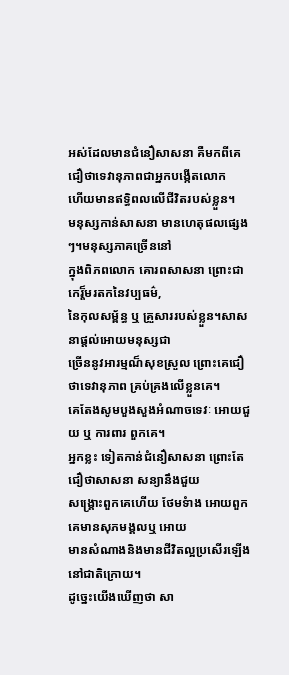អស់ដែលមានជំនឿសាសនា គឺមកពីគេជឿថាទេវានុភាពជាអ្នកបង្កើតលោក
ហើយមានឥទ្ធិពលលើជីវិតរបស់ខ្លួន។
មនុស្សកាន់សាសនា មានហេតុផលផ្សេងៗ។មនុស្សភាគច្រើននៅ
ក្នុងពិភពលោក គោរពសាសនា ព្រោះជាកេរ្ត៏មរតកនៃវប្បធម៌,
នៃកុលសម្ព័ន្ធ ឬ គ្រួសាររបស់ខ្លួន។សាសនាផ្ដល់អោយមនុស្សជា
ច្រើននូវអារម្មណ៏សុខស្រួល ព្រោះគេជឿថាទេវានុភាព គ្រប់គ្រងលើខ្លួនគេ។
គេតែងសូមបួងសួងអំណាចទេវៈ អោយជួយ ឬ ការពារ ពួកគេ។
អ្នកខ្លះ ទៀតកាន់ជំនឿសាសនា ព្រោះតែជឿថាសាសនា សន្យានឹងជួយ
សង្រ្គោះពួកគេហើយ ថែមទំាង អោយពួកគេមានសុភមង្គលឬ អោយ
មានសំណាងនិងមានជីវិតល្អប្រសើរឡើងនៅជាតិក្រោយ។
ដូច្នេះយើងឃើញថា សា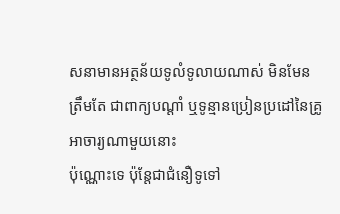សនាមានអត្ថន័យទូលំទូលាយណាស់ មិនមែន
ត្រឹមតែ ជាពាក្យបណ្ដាំ ឬទូន្មានប្រៀនប្រដៅនៃគ្រូអាចារ្យណាមួយនោះ
ប៉ុណ្ណោះទេ ប៉ុន្តែជាជំនឿទូទៅ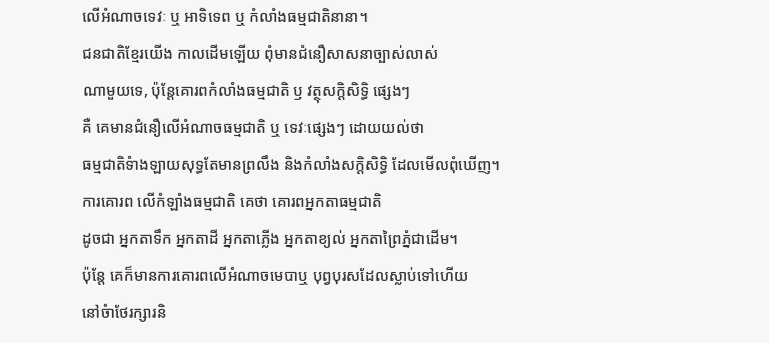លើអំណាចទេវៈ ឬ អាទិទេព ឬ កំលាំងធម្មជាតិនានា។
ជនជាតិខ្មែរយើង កាលដើមឡើយ ពុំមានជំនឿសាសនាច្បាស់លាស់
ណាមួយទេ, ប៉ុន្តែគោរពកំលាំងធម្មជាតិ ឫ វត្ថុសក្ដិសិទ្ធិ ផ្សេងៗ
គឺ គេមានជំនឿលើអំណាចធម្មជាតិ ឬ ទេវៈផ្សេងៗ ដោយយល់ថា
ធម្មជាតិទំាងឡាយសុទ្ធតែមានព្រលឹង និងកំលាំងសក្ដិសិទ្ធិ ដែលមើលពុំឃើញ។
ការគោរព លើកំឡាំងធម្មជាតិ គេថា គោរពអ្នកតាធម្មជាតិ
ដូចជា អ្នកតាទឹក អ្នកតាដី អ្នកតាភ្លើង អ្នកតាខ្យល់ អ្នកតាព្រៃភ្នំជាដើម។
ប៉ុន្តែ គេក៏មានការគោរពលើអំណាចមេបាឬ បុព្វបុរសដែលស្លាប់ទៅហើយ
នៅចំាថែរក្សារនិ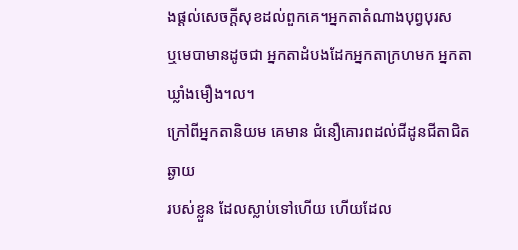ងផ្ដល់សេចក្ដីសុខដល់ពួកគេ។អ្នកតាតំណាងបុព្វបុរស
ឬមេបាមានដូចជា អ្នកតាដំបងដែកអ្នកតាក្រហមក អ្នកតាឃ្លាំងមឿង។ល។
ក្រៅពីអ្នកតានិយម គេមាន ជំនឿគោរពដល់ជីដូនជីតាជិតឆ្ងាយ
របស់ខ្លួន ដែលស្លាប់ទៅហើយ ហើយដែល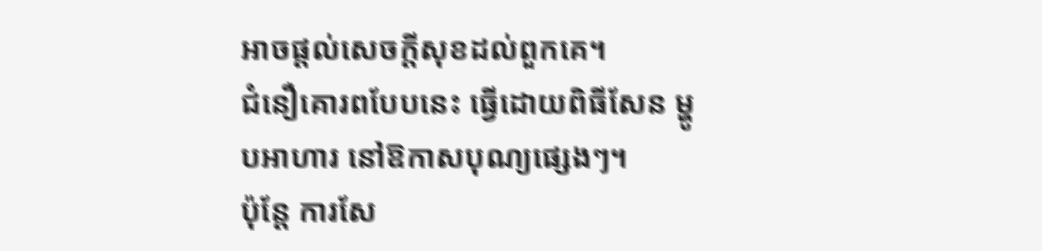អាចផ្ដល់សេចក្ដីសុខដល់ពួកគេ។
ជំនឿគោរពបែបនេះ ធ្វើដោយពិធីសែន ម្ហូបអាហារ នៅឱកាសបុណ្យផ្សេងៗ។
ប៉ុន្តែ ការសែ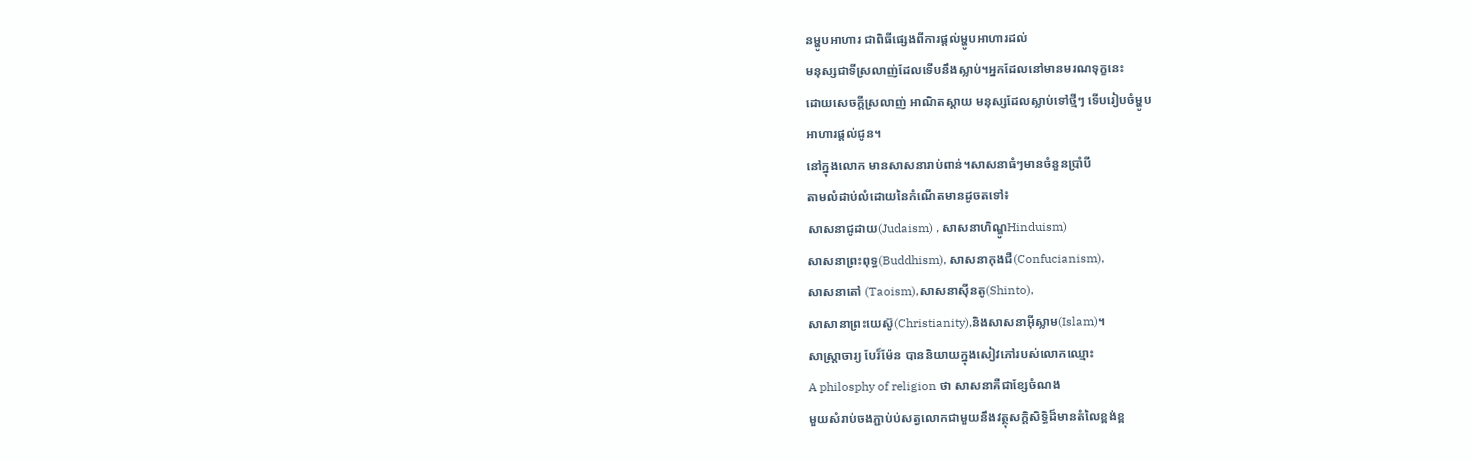នម្ហូបអាហារ ជាពិធីផ្សេងពីការផ្ដល់ម្ហូបអាហារដល់
មនុស្សជាទីស្រលាញ់ដែលទើបនឹងស្លាប់។អ្នកដែលនៅមានមរណទុក្ខនេះ
ដោយសេចក្ដីស្រលាញ់ អាណិតស្ដាយ មនុស្សដែលស្លាប់ទៅថ្មីៗ ទើបរៀបចំម្ហូប
អាហារផ្ដល់ជូន។
នៅក្នុងលោក មានសាសនារាប់ពាន់។សាសនាធំៗមានចំនួនប្រាំបី
តាមលំដាប់លំដោយនៃកំណើតមានដូចតទៅ៖
សាសនាជូដាយ(Judaism) , សាសនាហិណ្ឌូHinduism)
សាសនាព្រះពុទ្ធ(Buddhism), សាសនាកុងជឺ(Confucianism),
សាសនាតៅ (Taoism),សាសនាស៊ីនតូ(Shinto),
សាសានាព្រះយេស៊ូ(Christianity),និងសាសនាអ៊ីស្លាម(Islam)។
សាស្រ្តាចារ្យ បែរ៏ម៉ែន បាននិយាយក្នុងសៀវភៅរបស់លោកឈ្មោះ
A philosphy of religion ថា សាសនាគឺជាខ្សែចំណង
មួយសំរាប់ចងភ្ជាប់ប់សត្វលោកជាមួយនឹងវត្ថុសក្ដិសិទ្ធិដ៏មានតំលៃខ្ពង់ខ្ព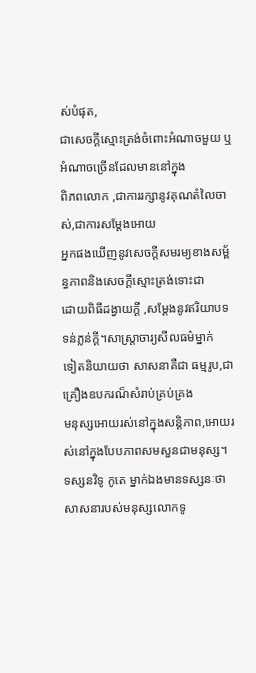ស់បំផុត,
ជាសេចក្ដីស្មោះត្រង់ចំពោះអំណាចមួយ ឬអំណាចច្រើនដែលមាននៅក្នុង
ពិភពលោក ,ជាការរក្សានូវគុណតំលៃចាស់,ជាការសម្ដែងអោយ
អ្នកផងឃើញនូវសេចក្ដីសមរម្យខាងសម្ព័ន្ធភាពនិងសេចក្ដីស្មោះត្រង់ទោះជា
ដោយពិធីដង្វាយក្ដី ,សម្ដែងនូវឥរិយាបទទន់ភ្លន់ក្ដី។សាស្រ្តាចារ្យសីលធម៌ម្នាក់
ទៀតនិយាយថា សាសនាគឺជា ធម្មរូប,ជាគ្រឿងឧបករណ៏សំរាប់គ្រប់គ្រង
មនុស្សអោយរស់នៅក្នុងសន្តិភាព,អោយរស់នៅក្នុងបែបភាពសមសួនជាមនុស្ស។
ទស្សនវិទូ កូតេ ម្នាក់ឯងមានទស្សនៈថាសាសនារបស់មនុស្សលោកទូ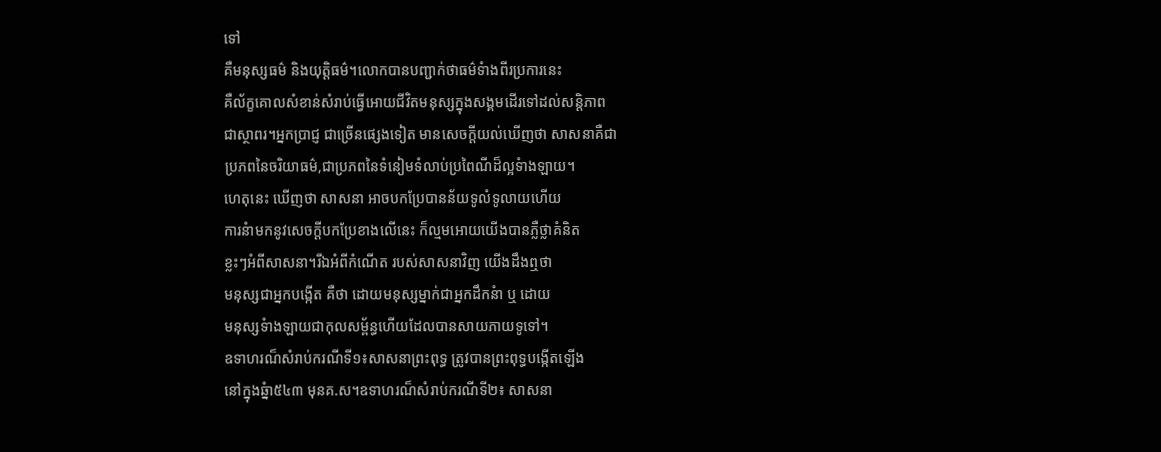ទៅ
គឺមនុស្សធម៌ និងយុត្តិធម៌។លោកបានបញ្ជាក់ថាធម៌ទំាងពីរប្រការនេះ
គឺល័ក្ខគោលសំខាន់សំរាប់ធ្វើអោយជីវិតមនុស្សក្នុងសង្គមដើរទៅដល់សន្តិភាព
ជាស្ថាពរ។អ្នកប្រាជ្ញ ជាច្រើនផ្សេងទៀត មានសេចក្ដីយល់ឃើញថា សាសនាគឺជា
ប្រភពនៃចរិយាធម៌,ជាប្រភពនៃទំនៀមទំលាប់ប្រពៃណីដ៏ល្អទំាងឡាយ។
ហេតុនេះ ឃើញថា សាសនា អាចបកប្រែបានន័យទូលំទូលាយហើយ
ការនំាមកនូវសេចក្ដីបកប្រែខាងលើនេះ ក៏ល្មមអោយយើងបានភ្លឺថ្លាគំនិត
ខ្លះៗអំពីសាសនា។រីឯអំពីកំណើត របស់សាសនាវិញ យើងដឹងឮថា
មនុស្សជាអ្នកបង្កើត គឺថា ដោយមនុស្សម្នាក់ជាអ្នកដឹកនំា ឬ ដោយ
មនុស្សទំាងឡាយជាកុលសម្ព័ន្ធហើយដែលបានសាយភាយទូទៅ។
ឧទាហរណ៏សំរាប់ករណីទី១៖សាសនាព្រះពុទ្ធ ត្រូវបានព្រះពុទ្ធបង្កើតឡើង
នៅក្នុងឆ្នំា៥៤៣ មុនគ.ស។ឧទាហរណ៏សំរាប់ករណីទី២៖ សាសនា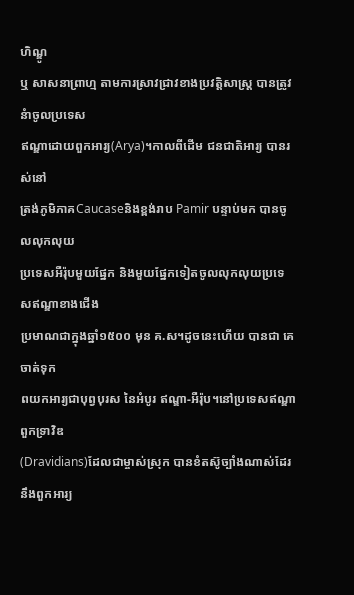ហិណ្ឌូ
ឬ សាសនាព្រាហ្ម តាមការស្រាវជ្រាវខាងប្រវត្តិសាស្រ្ត បានត្រូវនំាចូលប្រទេស
ឥណ្ឌាដោយពួកអារ្យ(Arya)។កាលពីដើម ជនជាតិអារ្យ បានរស់នៅ
ត្រង់ភូមិភាគCaucaseនិងខ្ពង់រាប Pamir បន្ទាប់មក បានចូលលុកលុយ
ប្រទេសអឺរ៉ុបមួយផ្នែក និងមួយផ្នែកទៀតចូលលុកលុយប្រទេសឥណ្ឌាខាងជើង
ប្រមាណជាក្នុងឆ្នាំ១៥០០ មុន គ.ស។ដូចនេះហើយ បានជា គេចាត់ទុក
ពយកអារ្យជាបុព្វបុរស នៃអំបូរ ឥណ្ឌា-អឺរ៉ុប។នៅប្រទេសឥណ្ឌា ពួកទ្រាវិឌ
(Dravidians)ដែលជាម្ចាស់ស្រុក បានខំតស៊ូច្បាំងណាស់ដែរនឹងពួកអារ្យ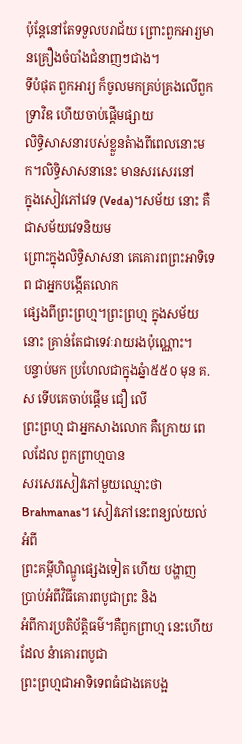ប៉ុន្តែនៅតែទទួលបរាជ័យ ព្រោះពួកអារ្យមានគ្រឿងចំបាំងជំនាញៗជាង។
ទីបំផុត ពួកអារ្យ ក៏ចូលមកគ្រប់គ្រងលើពួកទ្រាវិឌ ហើយចាប់ផ្ដើមផ្សាយ
លិទ្ធិសាសនារបស់ខ្លួនតំាងពីពេលនោះមក។លិទ្ធិសាសនានេះ មានសរសេរនៅ
ក្នុងសៀវភៅវេទ (Veda)។សម័យ នោះ គឺជាសម័យវេទនិយម
ព្រោះក្នុងលិទ្ធិសាសនា គេគោរពព្រះអាទិទេព ជាអ្នកបង្កើតលោក
ផ្សេងពីព្រះព្រហ្ម។ព្រះព្រហ្ម ក្នុងសម័យនោះ គ្រាន់តែជាទេវៈរាយរងប៉ុណ្ណោះ។
បន្ទាប់មក ប្រហែលជាក្នុងឆ្នំា៥៥០ មុន គ.ស ទើបគេចាប់ផ្ដើម ជឿ លើ
ព្រះព្រហ្ម ជាអ្នកសាងលោក គឺក្រោយ ពេលដែល ពួកព្រាហ្មបាន
សរសេរសៀវភៅមួយឈ្មោះថាBrahmanas។ សៀវភៅនេះពន្យល់យល់អំពី
ព្រះគម្ពីហិណ្ឌូផ្សេងទៀត ហើយ បង្ហាញ ប្រាប់អំពីវិធីគោរពបូជាព្រះ និង
អំពីការប្រតិប័ត្តិធម៌។គឺពួកព្រាហ្ម នេះហើយដែល នំាគោរពបូជា
ព្រះព្រហ្មជាអាទិទេពធំជាងគេបង្អ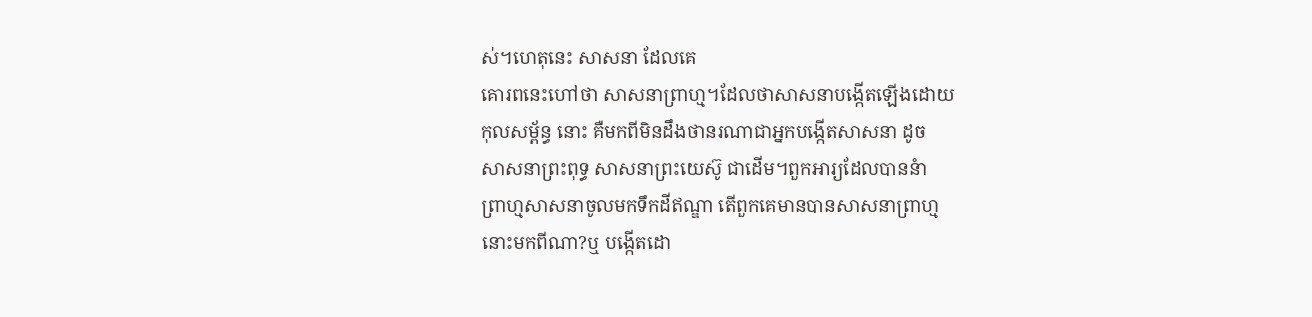ស់។ហេតុនេះ សាសនា ដែលគេ
គោរពនេះហៅថា សាសនាព្រាហ្ម។ដែលថាសាសនាបង្កើតឡើងដោយ
កុលសម្ព័ន្ធ នោះ គឺមកពីមិនដឹងថានរណាជាអ្នកបង្កើតសាសនា ដូច
សាសនាព្រះពុទ្ធ សាសនាព្រះយេស៊ូ ជាដើម។ពួកអារ្យដែលបាននំា
ព្រាហ្មសាសនាចូលមកទឹកដីឥណ្ឌា តើពួកគេមានបានសាសនាព្រាហ្ម
នោះមកពីណា?ឬ បង្កើតដោ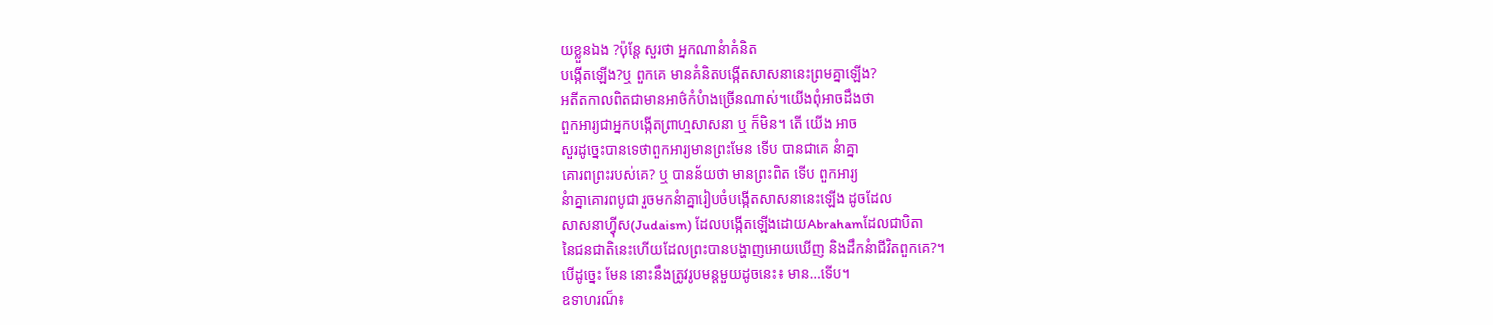យខ្លួនឯង ?ប៉ុន្តែ សួរថា អ្នកណានំាគំនិត
បង្កើតឡើង?ឬ ពួកគេ មានគំនិតបង្កើតសាសនានេះព្រមគ្នាឡើង?
អតីតកាលពិតជាមានអាថ៌កំបំាងច្រើនណាស់។យើងពុំអាចដឹងថា
ពួកអារ្យជាអ្នកបង្កើតព្រាហ្មសាសនា ឬ ក៏មិន។ តើ យើង អាច
សួរដូច្នេះបានទេថាពួកអារ្យមានព្រះមែន ទើប បានជាគេ នំាគ្នា
គោរពព្រះរបស់គេ? ឬ បានន័យថា មានព្រះពិត ទើប ពួកអារ្យ
នំាគ្នាគោរពបូជា រួចមកនំាគ្នារៀបចំបង្កើតសាសនានេះឡើង ដូចដែល
សាសនាហ៊្វីស(Judaism) ដែលបង្កើតឡើងដោយAbrahamដែលជាបិតា
នៃជនជាតិនេះហើយដែលព្រះបានបង្ហាញអោយឃើញ និងដឹកនំាជីវិតពួកគេ?។
បើដូច្នេះ មែន នោះនឹងត្រូវរូបមន្តមួយដូចនេះ៖ មាន…ទើប។
ឧទាហរណ៏៖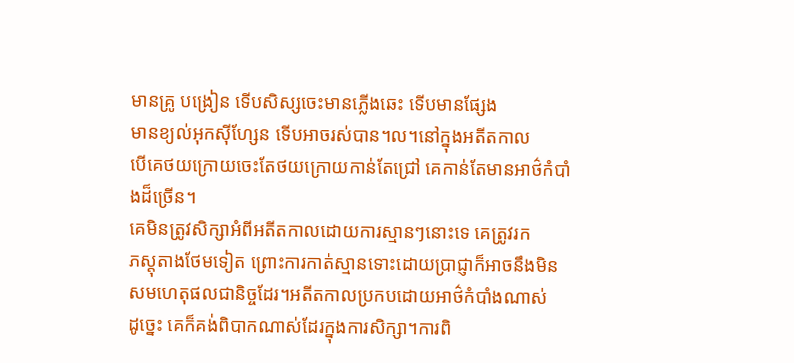មានគ្រូ បង្រៀន ទើបសិស្សចេះមានភ្លើងឆេះ ទើបមានផ្សែង
មានខ្យល់អុកស៊ីហ្សែន ទើបអាចរស់បាន។ល។នៅក្នុងអតីតកាល
បើគេថយក្រោយចេះតែថយក្រោយកាន់តែជ្រៅ គេកាន់តែមានអាថ៌កំបាំងដ៏ច្រើន។
គេមិនត្រូវសិក្សាអំពីអតីតកាលដោយការស្មានៗនោះទេ គេត្រូវរក
ភស្តុតាងថែមទៀត ព្រោះការកាត់ស្មានទោះដោយប្រាជ្ញាក៏អាចនឹងមិន
សមហេតុផលជានិច្ចដែរ។អតីតកាលប្រកបដោយអាថ៌កំបាំងណាស់
ដូច្នេះ គេក៏គង់ពិបាកណាស់ដែរក្នុងការសិក្សា។ការពិ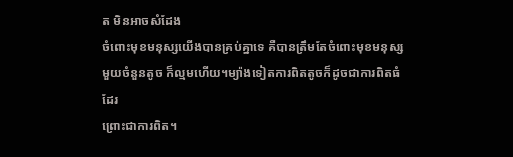ត មិនអាចសំដែង
ចំពោះមុខមនុស្សយើងបានគ្រប់គ្នាទេ គឺបានត្រឹមតែចំពោះមុខមនុស្ស
មួយចំនួនតូច ក៏ល្មមហើយ។ម្យ៉ាងទៀតការពិតតូចក៏ដូចជាការពិតធំដែរ
ព្រោះជាការពិត។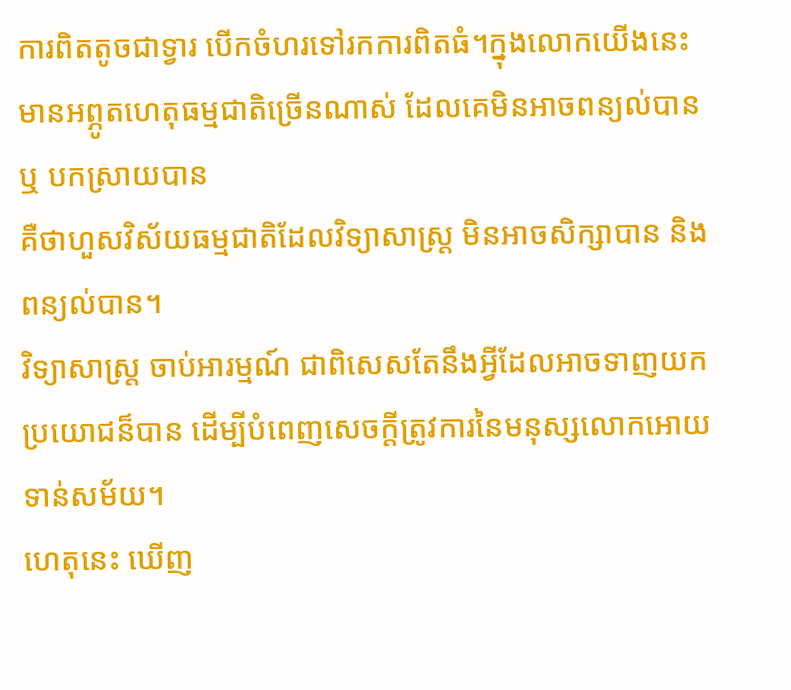ការពិតតូចជាទ្វារ បើកចំហរទៅរកការពិតធំ។ក្នុងលោកយើងនេះ
មានអព្ភូតហេតុធម្មជាតិច្រើនណាស់ ដែលគេមិនអាចពន្យល់បាន ឬ បកស្រាយបាន
គឺថាហួសវិស័យធម្មជាតិដែលវិទ្យាសាស្រ្ត មិនអាចសិក្សាបាន និងពន្យល់បាន។
វិទ្យាសាស្រ្ត ចាប់អារម្មណ៍ ជាពិសេសតែនឹងអ្វីដែលអាចទាញយក
ប្រយោជន៏បាន ដើម្បីបំពេញសេចក្ដីត្រូវការនៃមនុស្សលោកអោយទាន់សម័យ។
ហេតុនេះ ឃើញ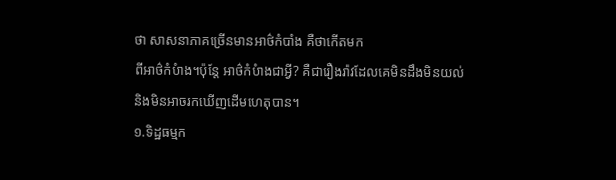ថា សាសនាភាគច្រើនមានអាថ៌កំបាំង គឺថាកើតមក
ពីអាថ៌កំបំាង។ប៉ុន្តែ អាថ៌កំបំាងជាអ្វី? គឺជារឿងរ៉ាវដែលគេមិនដឹងមិនយល់
និងមិនអាចរកឃើញដើមហេតុបាន។
១.ទិដ្ឋធម្មក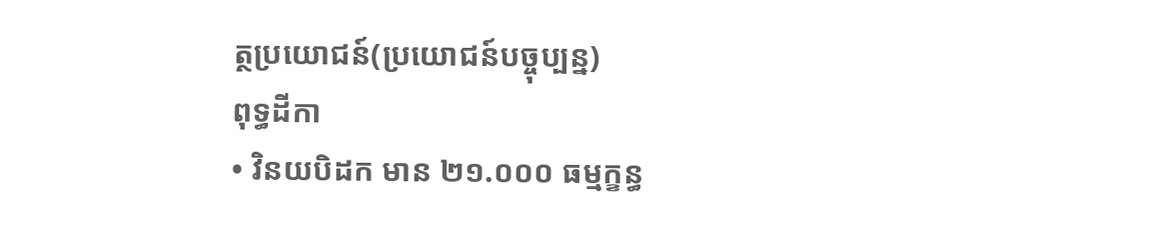ត្ថប្រយោជន៍(ប្រយោជន៍បច្ចុប្បន្ន)
ពុទ្ធដីកា
• វិនយបិដក មាន ២១.០០០ ធម្មក្ខន្ធ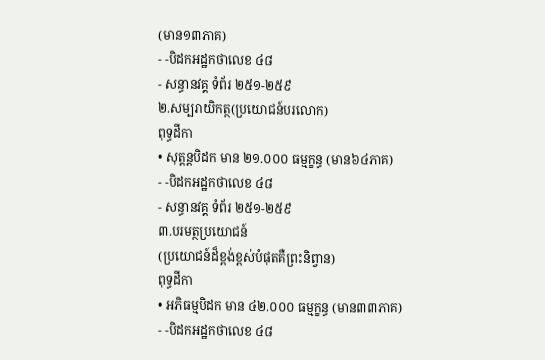(មាន១៣ភាគ)
- -បិដកអដ្ឋកថាលេខ ៤៨
- សន្ធានវគ្គ ទំព័រ ២៥១-២៥៩
២.សម្បរាយិកត្ថ(ប្រយោជន៍បរលោក)
ពុទ្ធដីកា
• សុត្តន្តបិដក មាន ២១.០០០ ធម្មក្ខន្ធ (មាន៦៤ភាគ)
- -បិដកអដ្ឋកថាលេខ ៤៨
- សន្ធានវគ្គ ទំព័រ ២៥១-២៥៩
៣.បរមត្ថប្រយោជន៍
(ប្រយោជន៍ដ៏ខ្ពង់ខ្ពស់បំផុតគឺព្រះនិព្វាន)
ពុទ្ធដីកា
• អភិធម្មបិដក មាន ៤២.០០០ ធម្មក្ខន្ធ (មាន៣៣ភាគ)
- -បិដកអដ្ឋកថាលេខ ៤៨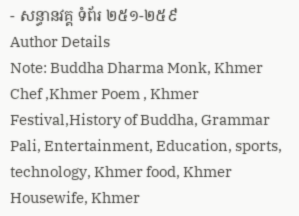- សន្ធានវគ្គ ទំព័រ ២៥១-២៥៩
Author Details
Note: Buddha Dharma Monk, Khmer Chef ,Khmer Poem , Khmer Festival,History of Buddha, Grammar Pali, Entertainment, Education, sports, technology, Khmer food, Khmer Housewife, Khmer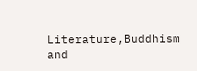Literature,Buddhism and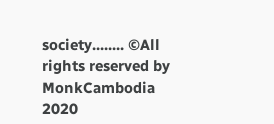society........ ©All rights reserved by MonkCambodia 2020